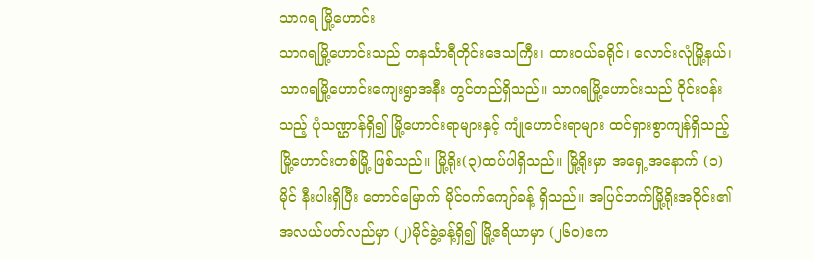သာဂရ မြို့ဟောင်း
သာဂရမြို့ဟောင်းသည် တနင်္သာရီတိုင်းဒေသကြီး၊ ထားဝယ်ခရိုင်၊ လောင်းလုံမြို့နယ်၊ သာဂရမြို့ဟောင်းကျေးရွာအနီး တွင်တည်ရှိသည်။ သာဂရမြို့ဟောင်းသည် ဝိုင်းဝန်းသည့် ပုံသဏ္ဌာန်ရှိ၍ မြို့ဟောင်းရာများနှင့် ကျုံဟောင်းရာများ ထင်ရှားစွာကျန်ရှိသည့် မြို့ဟောင်းတစ်မြို့ ဖြစ်သည်။ မြို့ရိုး(၃)ထပ်ပါရှိသည်။ မြို့ရိုးမှာ အရှေ့အနောက် (၁)မိုင် နီးပါးရှိပြီး တောင်မြောက် မိုင်ဝက်ကျော်ခန့် ရှိသည်။ အပြင်ဘက်မြို့ရိုးအဝိုင်း၏ အလယ်ပတ်လည်မှာ (၂)မိုင်ခွဲ့ခန့်ရှိ၍ မြို့ဧရိယာမှာ (၂၆၀)ဧက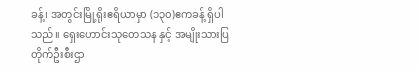ခန့်၊ အတွင်းမြို့ရိုးဧရိယာမှာ (၁၃၀)ဧကခန့် ရှိပါသည်။ ရှေးဟောင်းသုတေသန နှင့် အမျိုးသားပြတိုက်ဦးစီးဌာ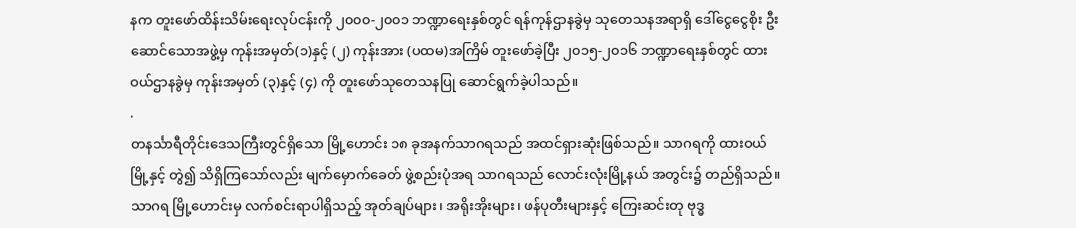နက တူးဖော်ထိန်းသိမ်းရေးလုပ်ငန်းကို ၂၀၀၀-၂၀၀၁ ဘဏ္ဍာရေးနှစ်တွင် ရန်ကုန်ဌာနခွဲမှ သုတေသနအရာရှိ ဒေါ်ငွေငွေစိုး ဦးဆောင်သောအဖွဲ့မှ ကုန်းအမှတ်(၁)နှင့် (၂) ကုန်းအား (ပထမ)အကြိမ် တူးဖော်ခဲ့ပြီး ၂၀၁၅-၂၀၁၆ ဘဏ္ဍာရေးနှစ်တွင် ထားဝယ်ဌာနခွဲမှ ကုန်းအမှတ် (၃)နှင့် (၄) ကို တူးဖော်သုတေသနပြု ဆောင်ရွက်ခဲ့ပါသည်။
.
တနင်္သာရီတိုင်းဒေသကြီးတွင်ရှိသော မြို့ဟောင်း ၁၈ ခုအနက်သာဂရသည် အထင်ရှားဆုံးဖြစ်သည်။ သာဂရကို ထားဝယ် မြို့နှင့် တွဲ၍ သိရှိကြသော်လည်း မျက်မှောက်ခေတ် ဖွဲ့စည်းပုံအရ သာဂရသည် လောင်းလုံးမြို့နယ် အတွင်း၌ တည်ရှိသည်။သာဂရ မြို့ဟောင်းမှ လက်စင်းရာပါရှိသည့် အုတ်ချပ်များ၊ အရိုးအိုးများ၊ ဖန်ပုတီးများနှင့် ကြေးဆင်းတု ဗုဒ္ဓ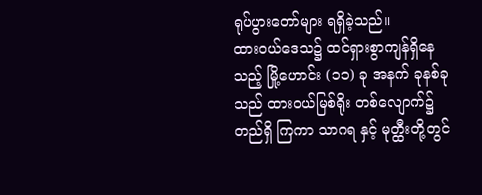ရုပ်ပွားတော်များ ရရှိခဲ့သည်။
ထားဝယ်ဒေသ၌ ထင်ရှားစွာကျန်ရှိနေသည့် မြို့ဟောင်း (၁၁) ခု အနက် ခုနစ်ခုသည် ထားဝယ်မြစ်ရိုး တစ်လျောက်၌ တည်ရှိ ကြကာ သာဂရ နှင့် မုတ္ထီးတို့တွင်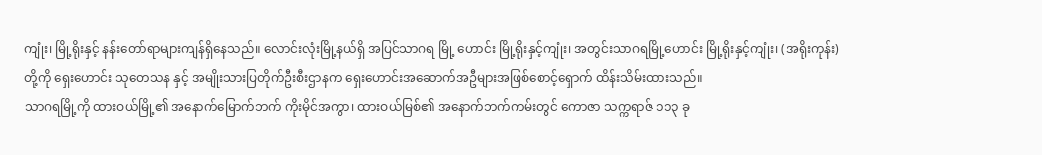ကျုံး၊ မြို့ရိုးနှင့် နန်းတော်ရာများကျန်ရှိနေသည်။ လောင်းလုံးမြို့နယ်ရှိ အပြင်သာဂရ မြို့ ဟောင်း မြို့ရိုးနှင့်ကျုံး၊ အတွင်းသာဂရမြို့ဟောင်း မြို့ရိုးနှင့်ကျုံး၊ (အရိုးကုန်း)တို့ကို ရှေးဟောင်း သုတေသန နှင့် အမျိုးသားပြတိုက်ဦးစီးဌာနက ရှေးဟောင်းအဆောက်အဦများအဖြစ်စောင့်ရှောက် ထိန်းသိမ်းထားသည်။
သာဂရမြို့ကို ထားဝယ်မြို့၏ အနောက်မြောက်ဘက် ကိုးမိုင်အကွာ၊ ထားဝယ်မြစ်၏ အနောက်ဘက်ကမ်းတွင် ကောဇာ သက္ကရာဇ် ၁၁၃ ခု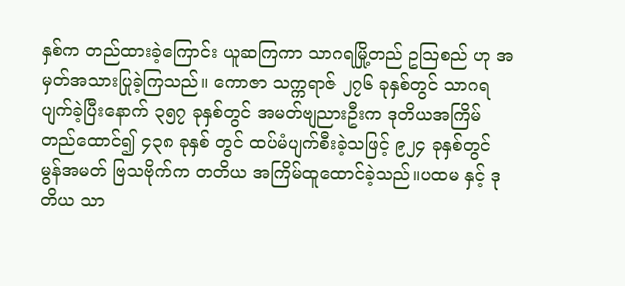နှစ်က တည်ထားခဲ့ကြောင်း ယူဆကြကာ သာဂရမြို့တည် ဥသြစည် ဟု အမှတ်အသားပြုခဲ့ကြသည်။ ကောဇာ သက္ကရာဇ် ၂၇၆ ခုနှစ်တွင် သာဂရ ပျက်ခဲ့ပြီးနောက် ၃၅၇ ခုနှစ်တွင် အမတ်ဗျညားဦးက ဒုတိယအကြိမ် တည်ထောင်၍ ၄၃၈ ခုနှစ် တွင် ထပ်မံပျက်စီးခဲ့သဖြင့် ၉၂၄ ခုနှစ်တွင် မွန်အမတ် ဗြသဗိုက်က တတိယ အကြိမ်ထူထောင်ခဲ့သည်။ပထမ နှင့် ဒုတိယ သာ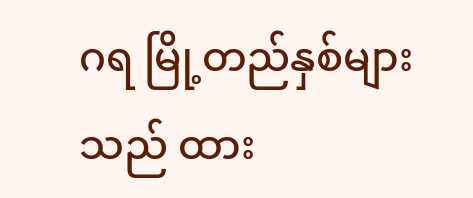ဂရ မြို့တည်နှစ်များသည် ထား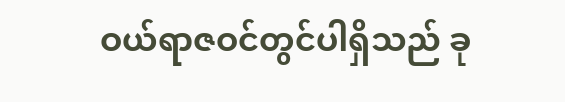ဝယ်ရာဇဝင်တွင်ပါရှိသည် ခု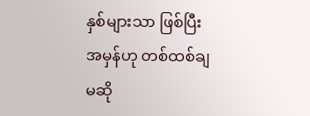နှစ်များသာ ဖြစ်ပြီး အမှန်ဟု တစ်ထစ်ချ မဆို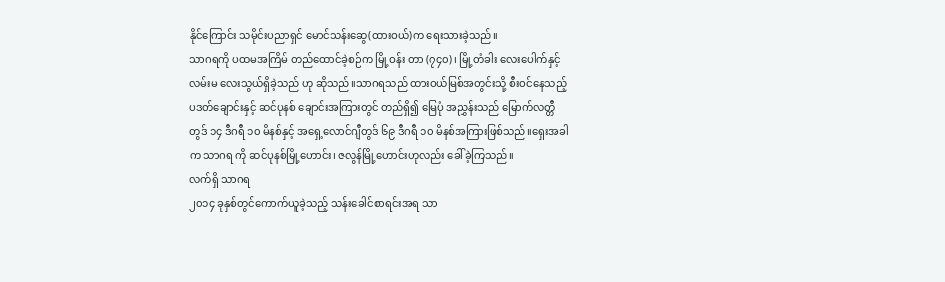နိုင်ကြောင်း သမိုင်းပညာရှင် မောင်သန်းဆွေ(ထားဝယ်)က ရေးသားခဲ့သည်။
သာဂရကို ပထမအကြိမ် တည်ထောင်ခဲ့စဉ်က မြို့ဝန်း တာ (၇၄၀)၊ မြို့တံခါး လေးပေါက်နှင့် လမ်းမ လေးသွယ်ရှိခဲ့သည် ဟု ဆိုသည်။သာဂရသည် ထားဝယ်မြစ်အတွင်းသို့ စီးဝင်နေသည့် ပဒတ်ချောင်းနှင့် ဆင်ပုနစ် ချောင်းအကြားတွင် တည်ရှိ၍ မြေပုံ အညွှန်းသည် မြောက်လတ္တီတွဒ် ၁၄ ဒီဂရီ ၁၀ မိနစ်နှင့် အရှေ့လောင်ဂျီတွဒ် ၆၉ ဒီဂရီ ၁၀ မိနစ်အကြားဖြစ်သည်။ရှေးအခါက သာဂရ ကို ဆင်ပုနစ်မြို့ဟောင်း၊ ဇလွန်မြို့ဟောင်းဟုလည်း ခေါ်ခဲ့ကြသည်။
လက်ရှိ သာဂရ
၂၀၁၄ ခုနှစ်တွင်ကောက်ယူခဲ့သည့် သန်းခေါင်စာရင်းအရ သာ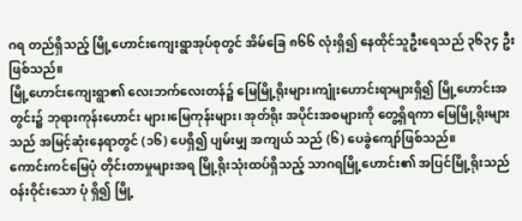ဂရ တည်ရှိသည့် မြို့ဟောင်းကျေးရွာအုပ်စုတွင် အိမ်ခြေ ၈၆၆ လုံးရှိ၍ နေထိုင်သူဦးရေသည် ၃၆၃၄ ဦးဖြစ်သည်။
မြို့ဟောင်းကျေးရွာ၏ လေးဘက်လေးတန်၌ မြေမြို့ရိုးများ၊ကျုံးဟောင်းရာများရှိ၍ မြို့ဟောင်းအတွင်း၌ ဘုရားကုန်းဟောင်း များ၊မြေကုန်းများ၊ အုတ်ရိုး အပိုင်းအစများကို တွေ့ရှိရကာ မြေမြို့ရိုးများသည် အမြင့်ဆုံးနေရာတွင် (၁၆) ပေရှိ၍ ပျမ်းမျှ အကျယ် သည် (၆) ပေခွဲကျော်ဖြစ်သည်။
ကောင်းကင်မြေပုံ တိုင်းတာမှုများအရ မြို့ရိုးသုံးထပ်ရှိသည့် သာဂရမြို့ဟောင်း၏ အပြင်မြို့ရိုးသည် ဝန်းဝိုင်းသော ပုံ ရှိ၍ မြို့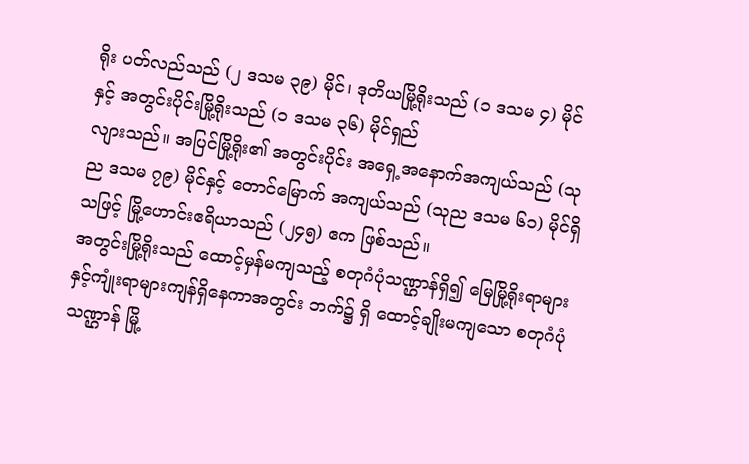ရိုး ပတ်လည်သည် (၂ ဒသမ ၃၉) မိုင်၊ ဒုတိယမြို့ရိုးသည် (၁ ဒသမ ၄) မိုင် နှင့် အတွင်းပိုင်းမြို့ရိုးသည် (၁ ဒသမ ၃၆) မိုင်ရှည်
လျားသည်။ အပြင်မြို့ရိုး၏ အတွင်းပိုင်း အရှေ့အနောက်အကျယ်သည် (သုည ဒသမ ၇၉) မိုင်နှင့် တောင်မြောက် အကျယ်သည် (သုည ဒသမ ၆၁) မိုင်ရှိသဖြင့် မြို့ဟောင်းဧရိယာသည် (၂၄၅) ဧက ဖြစ်သည်။
အတွင်းမြို့ရိုးသည် ထောင့်မှန်မကျသည့် စတုဂံပုံသဏ္ဌာန်ရှိ၍ မြေမြို့ရိုးရာများနှင့်ကျုံးရာများကျန်ရှိနေကာအတွင်း ဘက်၌ ရှိ ထောင့်ချိုးမကျသော စတုဂံပုံ သဏ္ဌာန် မြို့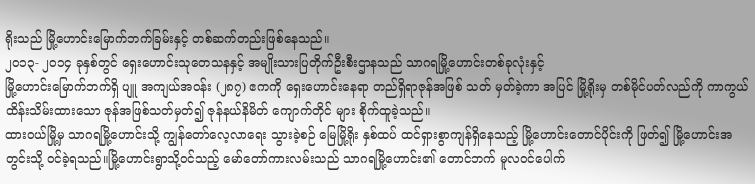ရိုးသည် မြို့ဟောင်းမြောက်ဘက်ခြမ်းနှင့် တစ်ဆက်တည်းဖြစ်နေသည်။
၂၀၁၃- ၂၀၁၄ ခုနှစ်တွင် ရှေးဟောင်းသုတေသနနှင့် အမျိုးသားပြတိုက်ဦးစီးဌာနသည် သာဂရမြို့ဟောင်းတစ်ခုလုံးနှင့်
မြို့ဟောင်းမြောက်ဘက်ရှိ ပျူ အကျယ်အဝန်း (၂၈၇) ဧကကို ရှေးဟောင်းနေရာ တည်ရှိရာဇုန်အဖြစ် သတ် မှတ်ခဲ့ကာ အပြင် မြို့ရိုးမှ တစ်မိုင်ပတ်လည်ကို ကာကွယ်ထိန်းသိမ်းထားသော ဇုန်အဖြစ်သတ်မှတ်၍ ဇုန်နယ်နိမိတ် ကျောက်တိုင် များ စိုက်ထူခဲ့သည်။
ထားဝယ်မြို့မှ သာဂရမြို့ဟောင်းသို့ ကျွန်တော်လေ့လာရေး သွားခဲ့စဉ် မြေမြို့ရိုး နှစ်ထပ် ထင်ရှားစွာကျန်ရှိနေသည့် မြို့ဟောင်းတောင်ပိုင်းကို ဖြတ်၍ မြို့ဟောင်းအတွင်းသို့ ဝင်ခဲ့ရသည်။မြို့ဟောင်းရွာသို့ဝင်သည့် မော်တော်ကားလမ်းသည် သာဂရမြို့ဟောင်း၏ တောင်ဘက် မူလဝင်ပေါက်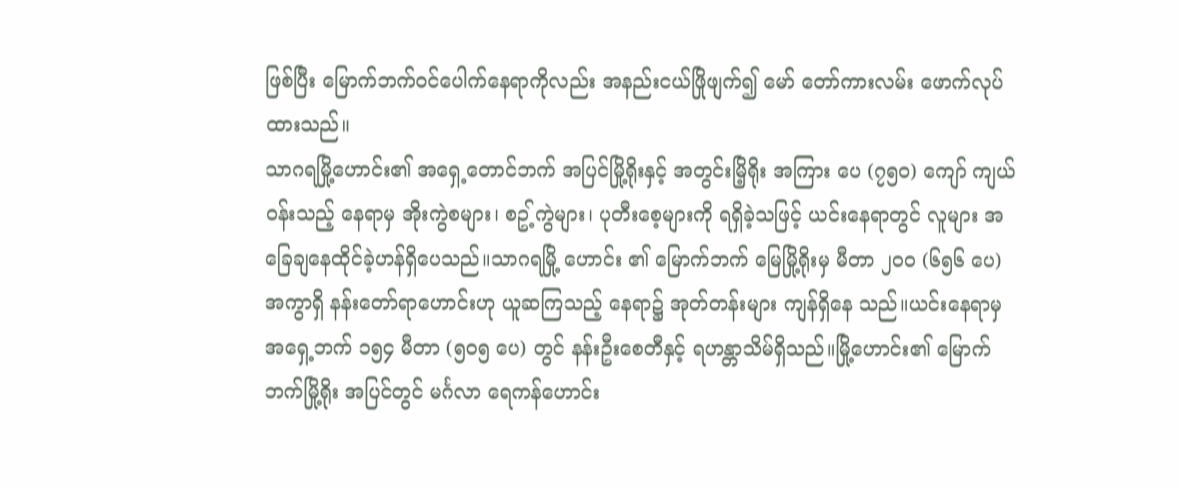ဖြစ်ပြီး မြောက်ဘက်ဝင်ပေါက်နေရာကိုလည်း အနည်းငယ်ဖြိုဖျက်၍ မော် တော်ကားလမ်း ဖောက်လုပ်ထားသည်။
သာဂရမြို့ဟောင်း၏ အရှေ့တောင်ဘက် အပြင်မြို့ရိုးနှင့် အတွင်းမြိ့ရိုး အကြား ပေ (၇၅၀) ကျော် ကျယ်ဝန်းသည့် နေရာမှ အိုးကွဲစများ၊ စဥ့်ကွဲများ၊ ပုတီးစေ့များကို ရရှိခဲ့သဖြင့် ယင်းနေရာတွင် လူများ အခြေချနေထိုင်ခဲ့ဟန်ရှိပေသည်။သာဂရမြို့ ဟောင်း ၏ မြောက်ဘက် မြေမြို့ရိုးမှ မီတာ ၂၀၀ (၆၅၆ ပေ) အကွာရှိ နန်းတော်ရာဟောင်းဟု ယူဆကြသည့် နေရာ၌ အုတ်တန်းများ ကျန်ရှိနေ သည်။ယင်းနေရာမှ အရှေ့ဘက် ၁၅၄ မီတာ (၅၀၅ ပေ) တွင် နန်းဦးစေတီနှင့် ရဟန္တာသိမ်ရှိသည်။မြို့ဟောင်း၏ မြောက်ဘက်မြို့ရိုး အပြင်တွင် မင်္ဂလာ ရေကန်ဟောင်း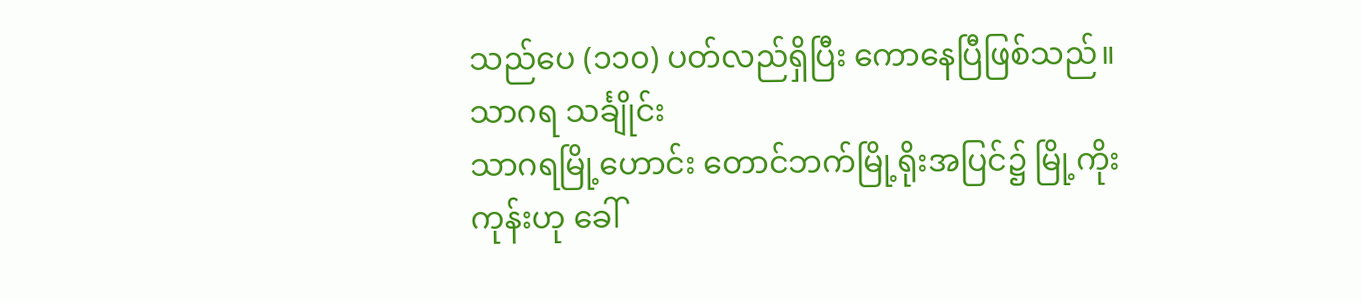သည်ပေ (၁၁၀) ပတ်လည်ရှိပြီး ကောနေပြီဖြစ်သည်။
သာဂရ သင်္ချိုင်း
သာဂရမြို့ဟောင်း တောင်ဘက်မြို့ရိုးအပြင်၌ မြို့ကိုးကုန်းဟု ခေါ်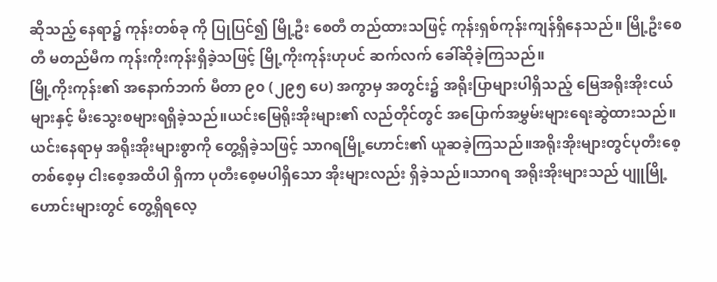ဆိုသည့် နေရာ၌ ကုန်းတစ်ခု ကို ပြုပြင်၍ မြို့ဦး စေတီ တည်ထားသဖြင့် ကုန်းရှစ်ကုန်းကျန်ရှိနေသည်။ မြို့ဦးစေတီ မတည်မီက ကုန်းကိုးကုန်းရှိခဲ့သဖြင့် မြို့ကိုးကုန်းဟုပင် ဆက်လက် ခေါ်ဆိုခဲ့ကြသည်။
မြို့ကိုးကုန်း၏ အနောက်ဘက် မီတာ ၉၀ (၂၉၅ ပေ) အကွာမှ အတွင်း၌ အရိုးပြာများပါရှိသည့် မြေအရိုးအိုးငယ်များနှင့် မီးသွေးစများရရှိခဲ့သည်။ယင်းမြေရိုးအိုးများ၏ လည်တိုင်တွင် အပြောက်အမွှမ်းများရေးဆွဲထားသည်။ယင်းနေရာမှ အရိုးအိုးများစွာကို တွေ့ရှိခဲ့သဖြင့် သာဂရမြို့ဟောင်း၏ ယူဆခဲ့ကြသည်။အရိုးအိုးများတွင်ပုတီးစေ့ တစ်စေ့မှ ငါးစေ့အထိပါ ရှိကာ ပုတီးစေ့မပါရှိသော အိုးများလည်း ရှိခဲ့သည်။သာဂရ အရိုးအိုးများသည် ပျူမြို့ဟောင်းများတွင် တွေ့ရှိရလေ့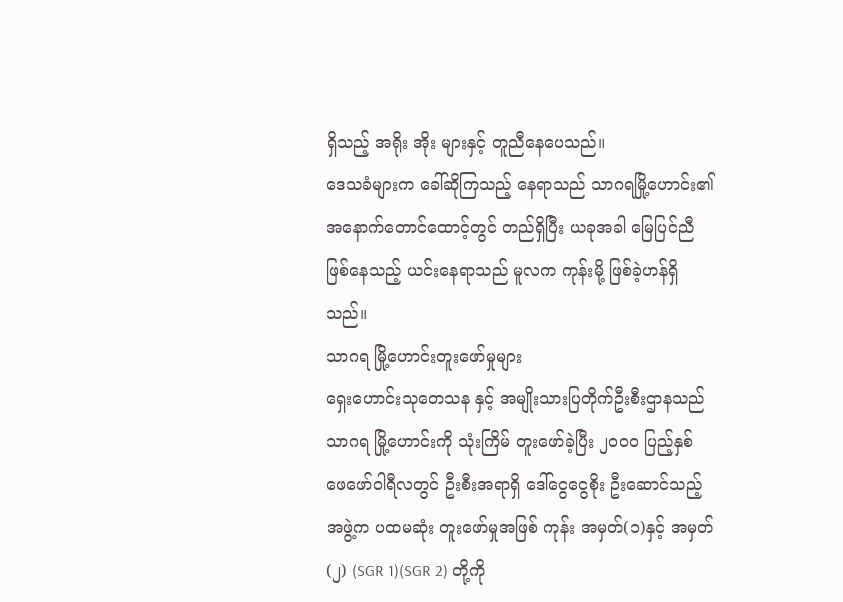ရှိသည့် အရိုး အိုး များနှင့် တူညီနေပေသည်။
ဒေသခံများက ခေါ်ဆိုကြသည့် နေရာသည် သာဂရမြို့ဟောင်း၏ အနောက်တောင်ထောင့်တွင် တည်ရှိပြီး ယခုအခါ မြေပြင်ညီဖြစ်နေသည့် ယင်းနေရာသည် မူလက ကုန်းမို့ ဖြစ်ခဲ့ဟန်ရှိသည်။
သာဂရ မြို့ဟောင်းတူးဖော်မှုများ
ရှေးဟောင်းသုတေသန နှင့် အမျိုးသားပြတိုက်ဦးစီးဌာနသည် သာဂရ မြို့ဟောင်းကို သုံးကြိမ် တူးဖော်ခဲ့ပြီး ၂၀၀၀ ပြည့်နှစ် ဖေဖော်ဝါရီလတွင် ဦးစီးအရာရှိ ဒေါ်ငွေငွေစိုး ဦးဆောင်သည့် အဖွဲ့က ပထမဆုံး တူးဖော်မှုအဖြစ် ကုန်း အမှတ်(၁)နှင့် အမှတ်(၂) (SGR 1)(SGR 2) တို့ကို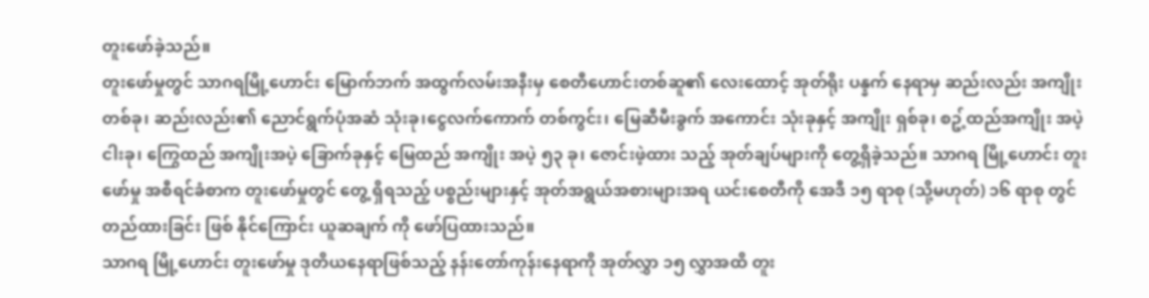တူးဖော်ခဲ့သည်။
တူးဖော်မှုတွင် သာဂရမြို့ဟောင်း မြောက်ဘက် အထွက်လမ်းအနီးမှ စေတီဟောင်းတစ်ဆူ၏ လေးထောင့် အုတ်ရိုး ပန္နက် နေရာမှ ဆည်းလည်း အကျိုးတစ်ခု၊ ဆည်းလည်း၏ ညောင်ရွက်ပုံအဆံ သုံးခု၊ငွေလက်ကောက် တစ်ကွင်း၊ မြေဆီမီးခွက် အကောင်း သုံးခုနှင့် အကျိုး ရှစ်ခု၊ စဥ့်ထည်အကျိုး အပဲ့ ငါးခု၊ ကြွေထည် အကျိုးအပဲ့ ခြောက်ခုနှင့် မြေထည် အကျိုး အပဲ့ ၅၃ ခု၊ ဇောင်းဖဲ့ထား သည့် အုတ်ချပ်များကို တွေ့ရှိခဲ့သည်။ သာဂရ မြို့ဟောင်း တူးဖော်မှု အစီရင်ခံစာက တူးဖော်မှုတွင် တွေ့ ရှိရသည့် ပစ္စည်းများနှင့် အုတ်အရွယ်အစားများအရ ယင်းစေတီကို အေဒီ ၁၅ ရာစု (သို့မဟုတ်) ၁၆ ရာစု တွင် တည်ထားခြင်း ဖြစ် နိုင်ကြောင်း ယူဆချက် ကို ဖော်ပြထားသည်။
သာဂရ မြို့ဟောင်း တူးဖော်မှု ဒုတိယနေရာဖြစ်သည့် နန်းတော်ကုန်းနေရာကို အုတ်လွှာ ၁၅ လွှာအထိ တူး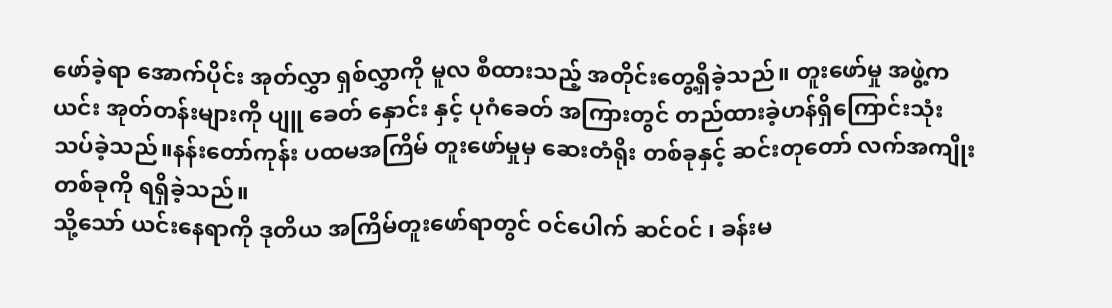ဖော်ခဲ့ရာ အောက်ပိုင်း အုတ်လွှာ ရှစ်လွှာကို မူလ စီထားသည့် အတိုင်းတွေ့ရှိခဲ့သည်။ တူးဖော်မှု အဖွဲ့က ယင်း အုတ်တန်းများကို ပျူ ခေတ် နှောင်း နှင့် ပုဂံခေတ် အကြားတွင် တည်ထားခဲ့ဟန်ရှိကြောင်းသုံးသပ်ခဲ့သည်။နန်းတော်ကုန်း ပထမအကြိမ် တူးဖော်မှုမှ ဆေးတံရိုး တစ်ခုနှင့် ဆင်းတုတော် လက်အကျိုးတစ်ခုကို ရရှိခဲ့သည်။
သို့သော် ယင်းနေရာကို ဒုတိယ အကြိမ်တူးဖော်ရာတွင် ဝင်ပေါက် ဆင်ဝင် ၊ ခန်းမ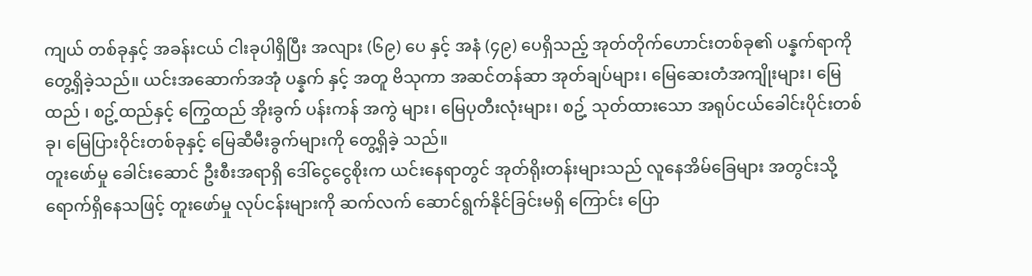ကျယ် တစ်ခုနှင့် အခန်းငယ် ငါးခုပါရှိပြီး အလျား (၆၉) ပေ နှင့် အနံ (၄၉) ပေရှိသည့် အုတ်တိုက်ဟောင်းတစ်ခု၏ ပန္နက်ရာကို တွေ့ရှိခဲ့သည်။ ယင်းအဆောက်အအုံ ပန္နက် နှင့် အတူ ဗိသုကာ အဆင်တန်ဆာ အုတ်ချပ်များ၊ မြေဆေးတံအကျိုးများ၊ မြေထည် ၊ စဥ့်ထည်နှင့် ကြွေထည် အိုးခွက် ပန်းကန် အကွဲ များ၊ မြေပုတီးလုံးများ၊ စဥ့် သုတ်ထားသော အရုပ်ငယ်ခေါင်းပိုင်းတစ်ခု၊ မြေပြားဝိုင်းတစ်ခုနှင့် မြေဆီမီးခွက်များကို တွေ့ရှိခဲ့ သည်။
တူးဖော်မှု ခေါင်းဆောင် ဦးစီးအရာရှိ ဒေါ်ငွေငွေစိုးက ယင်းနေရာတွင် အုတ်ရိုးတန်းများသည် လူနေအိမ်ခြေများ အတွင်းသို့ ရောက်ရှိနေသဖြင့် တူးဖော်မှု လုပ်ငန်းများကို ဆက်လက် ဆောင်ရွက်နိုင်ခြင်းမရှိ ကြောင်း ပြော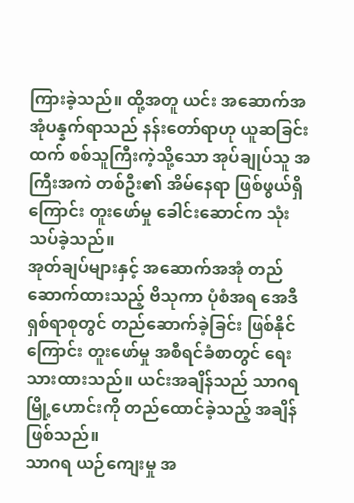ကြားခဲ့သည်။ ထို့အတူ ယင်း အဆောက်အအုံပန္နက်ရာသည် နန်းတော်ရာဟု ယူဆခြင်းထက် စစ်သူကြီးကဲ့သို့သော အုပ်ချုပ်သူ အကြီးအကဲ တစ်ဦး၏ အိမ်နေရာ ဖြစ်ဖွယ်ရှိကြောင်း တူးဖော်မှု ခေါင်းဆောင်က သုံးသပ်ခဲ့သည်။
အုတ်ချပ်များနှင့် အဆောက်အအုံ တည်ဆောက်ထားသည့် ဗိသုကာ ပုံစံအရ အေဒီ ရှစ်ရာစုတွင် တည်ဆောက်ခဲ့ခြင်း ဖြစ်နိုင်ကြောင်း တူးဖော်မှု အစီရင်ခံစာတွင် ရေးသားထားသည်။ ယင်းအချိန်သည် သာဂရ မြို့ဟောင်းကို တည်ထောင်ခဲ့သည့် အချိန် ဖြစ်သည်။
သာဂရ ယဉ်ကျေးမှု အ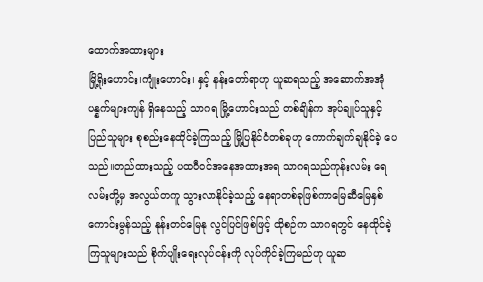ထောက်အထားများ
မြို့ရိုးဟောင်း၊ကျုံးဟောင်း၊ နှင့် နန်းတော်ရာဟု ယူဆရသည့် အဆောက်အအုံ ပန္နက်များကျန် ရှိနေသည့် သာဂရ မြို့ဟောင်းသည် တစ်ချိန်က အုပ်ချုပ်သူနှင့် ပြည်သူများ စုစည်းနေထိုင်ခဲ့ကြသည့် မြို့ပြနိုင်ငံတစ်ခုဟု ကောက်ချက်ချနိုင်ခဲ့ ပေသည်။တည်ထားသည့် ပထဝီဝင်အနေအထားအရ သာဂရသည်ကုန်းလမ်း ရေလမ်းတို့မှ အလွယ်တကူ သွားလာနိုင်ခဲ့သည့် နေရာတစ်ခုဖြစ်ကာမြေဆီမြေနှစ်ကောင်းမွန်သည့် နုန်းတင်မြေနု လွင်ပြင်ဖြစ်ဖြင့် ထိုစဉ်က သာဂရတွင် နေထိုင်ခဲ့ကြသူများသည် စိုက်ပျိုးရေးလုပ်ငန်းကို လုပ်ကိုင်ခဲ့ကြမည်ဟု ယူဆ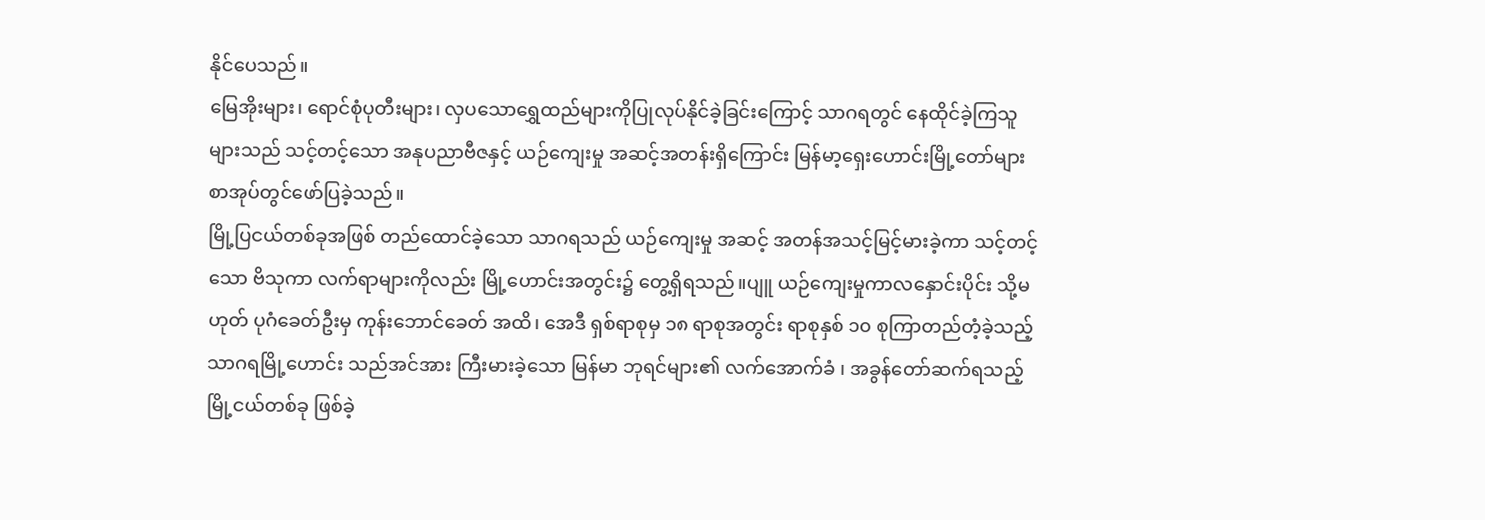နိုင်ပေသည်။
မြေအိုးများ၊ ရောင်စုံပုတီးများ၊ လှပသောရွှေထည်များကိုပြုလုပ်နိုင်ခဲ့ခြင်းကြောင့် သာဂရတွင် နေထိုင်ခဲ့ကြသူများသည် သင့်တင့်သော အနုပညာဗီဇနှင့် ယဉ်ကျေးမှု အဆင့်အတန်းရှိကြောင်း မြန်မာ့ရှေးဟောင်းမြို့တော်များစာအုပ်တွင်ဖော်ပြခဲ့သည်။
မြို့ပြငယ်တစ်ခုအဖြစ် တည်ထောင်ခဲ့သော သာဂရသည် ယဉ်ကျေးမှု အဆင့် အတန်အသင့်မြင့်မားခဲ့ကာ သင့်တင့်သော ဗိသုကာ လက်ရာများကိုလည်း မြို့ဟောင်းအတွင်း၌ တွေ့ရှိရသည်။ပျူ ယဉ်ကျေးမှုကာလနှောင်းပိုင်း သို့မဟုတ် ပုဂံခေတ်ဦးမှ ကုန်းဘောင်ခေတ် အထိ၊ အေဒီ ရှစ်ရာစုမှ ၁၈ ရာစုအတွင်း ရာစုနှစ် ၁၀ စုကြာတည်တံ့ခဲ့သည့် သာဂရမြို့ဟောင်း သည်အင်အား ကြီးမားခဲ့သော မြန်မာ ဘုရင်များ၏ လက်အောက်ခံ ၊ အခွန်တော်ဆက်ရသည့် မြို့ငယ်တစ်ခု ဖြစ်ခဲ့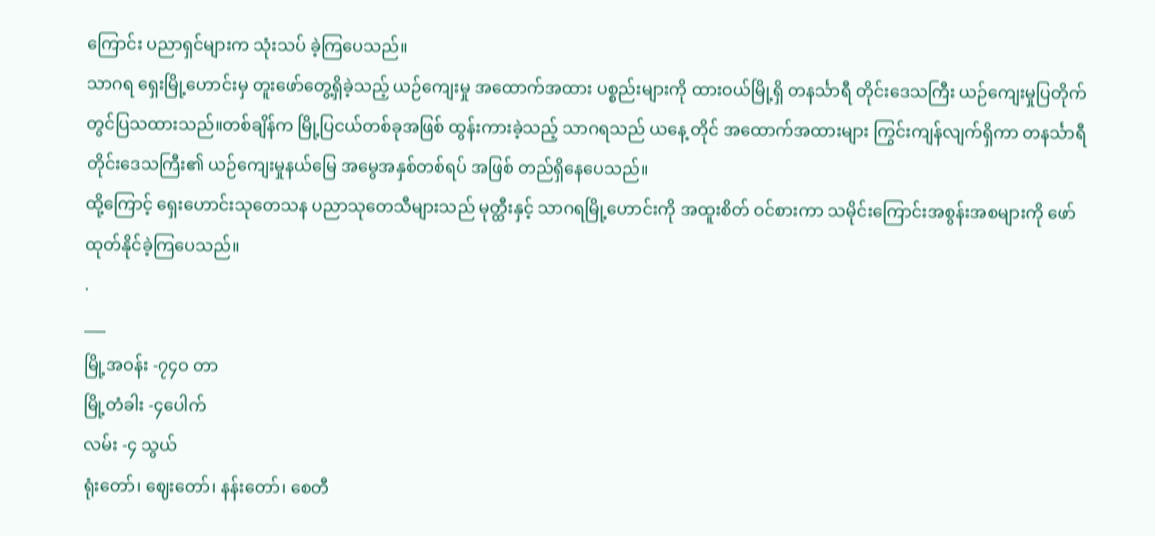ကြောင်း ပညာရှင်များက သုံးသပ် ခဲ့ကြပေသည်။
သာဂရ ရှေးမြို့ဟောင်းမှ တူးဖော်တွေ့ရှိခဲ့သည့် ယဉ်ကျေးမှု အထောက်အထား ပစ္စည်းများကို ထားဝယ်မြို့ရှိ တနင်္သာရီ တိုင်းဒေသကြီး ယဉ်ကျေးမှုပြတိုက်တွင်ပြသထားသည်။တစ်ချိန်က မြို့ပြငယ်တစ်ခုအဖြစ် ထွန်းကားခဲ့သည့် သာဂရသည် ယနေ့ တိုင် အထောက်အထားများ ကြွင်းကျန်လျက်ရှိကာ တနင်္သာရီတိုင်းဒေသကြီး၏ ယဉ်ကျေးမှုနယ်မြေ အမွေအနှစ်တစ်ရပ် အဖြစ် တည်ရှိနေပေသည်။
ထို့ကြောင့် ရှေးဟောင်းသုတေသန ပညာသုတေသီများသည် မုတ္ထီးနှင့် သာဂရမြို့ဟောင်းကို အထူးစိတ် ဝင်စားကာ သမိုင်းကြောင်းအစွန်းအစများကို ဖော်ထုတ်နိုင်ခဲ့ကြပေသည်။
.
___
မြို့အဝန်း -၇၄ဝ တာ
မြို့တံခါး -၄ပေါက်
လမ်း -၄ သွယ်
ရုံးတော်၊ ဈေးတော်၊ နန်းတော်၊ စေတီ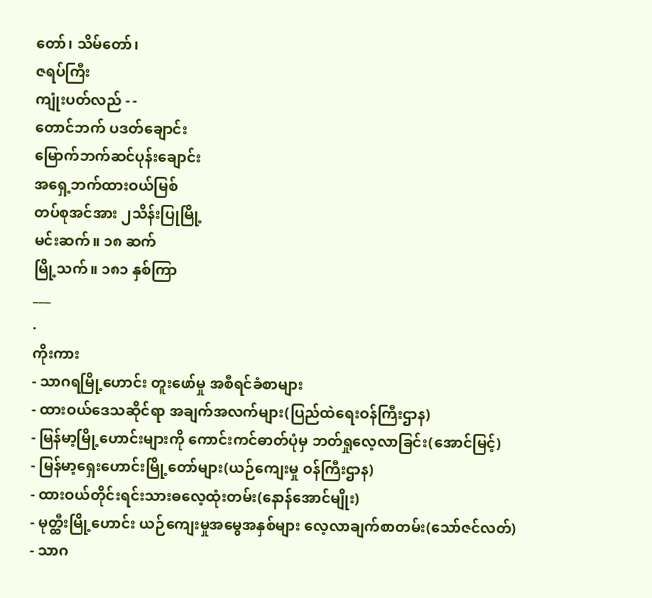တော်၊ သိမ်တော်၊
ဇရပ်ကြီး
ကျုံးပတ်လည် - -
တောင်ဘက် ပဒတ်ချောင်း
မြောက်ဘက်ဆင်ပုန်းချောင်း
အရှေ့ဘက်ထားဝယ်မြစ်
တပ်စုအင်အား ၂သိန်းပြုမြို့
မင်းဆက်။ ၁၈ ဆက်
မြို့သက်။ ၁၈၁ နှစ်ကြာ
___
.
ကိုးကား
- သာဂရမြို့ဟောင်း တူးဖော်မှု အစီရင်ခံစာများ
- ထားဝယ်ဒေသဆိုင်ရာ အချက်အလက်များ(ပြည်ထဲရေးဝန်ကြီးဌာန)
- မြန်မာ့မြို့ဟောင်းများကို ကောင်းကင်ဓာတ်ပုံမှ ဘတ်ရှုလေ့လာခြင်း(အောင်မြင့်)
- မြန်မာ့ရှေးဟောင်းမြို့တော်များ(ယဉ်ကျေးမှု ဝန်ကြီးဌာန)
- ထားဝယ်တိုင်းရင်းသားဓလေ့ထုံးတမ်း(နောန်အောင်မျိုး)
- မုတ္ထီးမြို့ဟောင်း ယဉ်ကျေးမှုအမွေအနှစ်များ လေ့လာချက်စာတမ်း(သော်ဇင်လတ်)
- သာဂ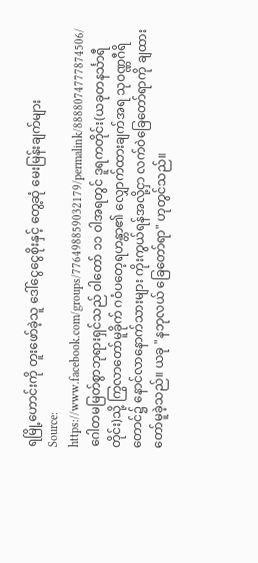ရမြို့ဟောင်းကို တူးဖော်ခဲ့သူ ဒေါ်ငွေငွေစိုးနှင့် တွေ့ဆုံ မေးမြန်းချက်များ
Source: https://www.facebook.com/groups/776498859032179/permalink/8888074777874506/
ဂေါတမမြတ်စွာဘုရားရှင်သည် ဝါတော် ၁၁ ဝါအရတွင် ဒူရကတိုင်း(ယခုတနင်္သာရီတိုင်း)သို့ ကြွလာတော်မူခိုက် ဂဝံပတေ့ရဟန္တာ၏ လျှောက်ထားချက်အရ သုဝဏ္ဏဂီရိတောင်၌ နောင်လာနောက်သားများ ကိုးကွယ်ရန်အလို့ငှာ လက်ဝဲခြေတော်ရာကို ချထားတော်မူခဲ့သည်။ ယခု "နဘုလယ် ခြေတော်ရာ" ဟုတွင်သည်။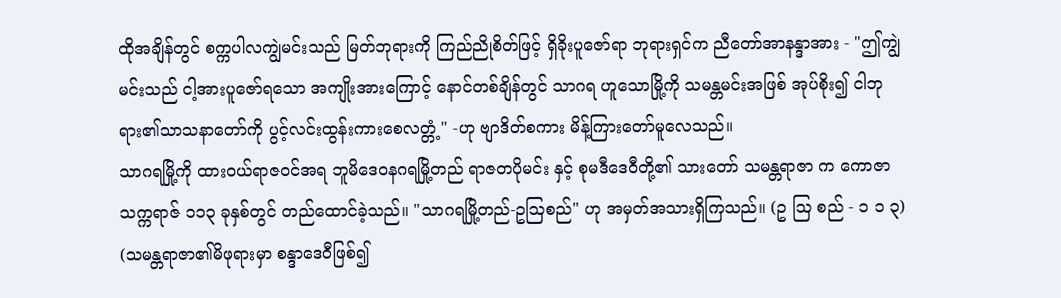ထိုအချိန်တွင် စက္ကပါလကျွဲမင်းသည် မြတ်ဘုရားကို ကြည်ညိုစိတ်ဖြင့် ရှိခိုးပူဇော်ရာ ဘုရားရှင်က ညီတော်အာနန္ဒာအား - "ဤကျွဲမင်းသည် ငါ့အားပူဇော်ရသော အကျိုးအားကြောင့် နောင်တစ်ချိန်တွင် သာဂရ ဟူသောမြို့ကို သမန္တမင်းအဖြစ် အုပ်စိုး၍ ငါဘုရား၏သာသနာတော်ကို ပွင့်လင်းထွန်းကားစေလတ္တံ့" -ဟု ဗျာဒိတ်စကား မိန့်ကြားတော်မူလေသည်။
သာဂရမြို့ကို ထားဝယ်ရာဇဝင်အရ ဘူမိဒေဝနဂရမြို့တည် ရာဇတပိုမင်း နှင့် စုမဒီဒေဝီတို့၏ သားတော် သမန္တရာဇာ က ကောဇာသက္ကရာဇ် ၁၁၃ ခုနှစ်တွင် တည်ထောင်ခဲ့သည်။ "သာဂရမြို့တည်-ဥဩစည်" ဟု အမှတ်အသားရှိကြသည်။ (ဥ ဩ စည် - ၁ ၁ ၃)
(သမန္တရာဇာ၏မိဖုရားမှာ စန္ဒာဒေဝီဖြစ်၍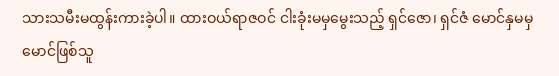သားသမီးမထွန်းကားခဲ့ပါ။ ထားဝယ်ရာဇဝင် ငါးခုံးမမှမွေးသည့် ရှင်ဇော၊ ရှင်ဇံ မောင်နှမမှ မောင်ဖြစ်သူ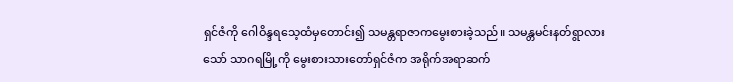ရှင်ဇံကို ဂေါဝိန္ဒရသေ့ထံမှတောင်း၍ သမန္တရာဇာကမွေးစားခဲ့သည်။ သမန္တမင်းနတ်ရွာလားသော် သာဂရမြို့ကို မွေးစားသားတော်ရှင်ဇံက အရိုက်အရာဆက်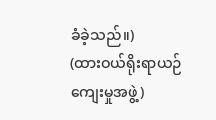ခံခဲ့သည်။)
(ထားဝယ်ရိုးရာယဉ်ကျေးမှုအဖွဲ့)